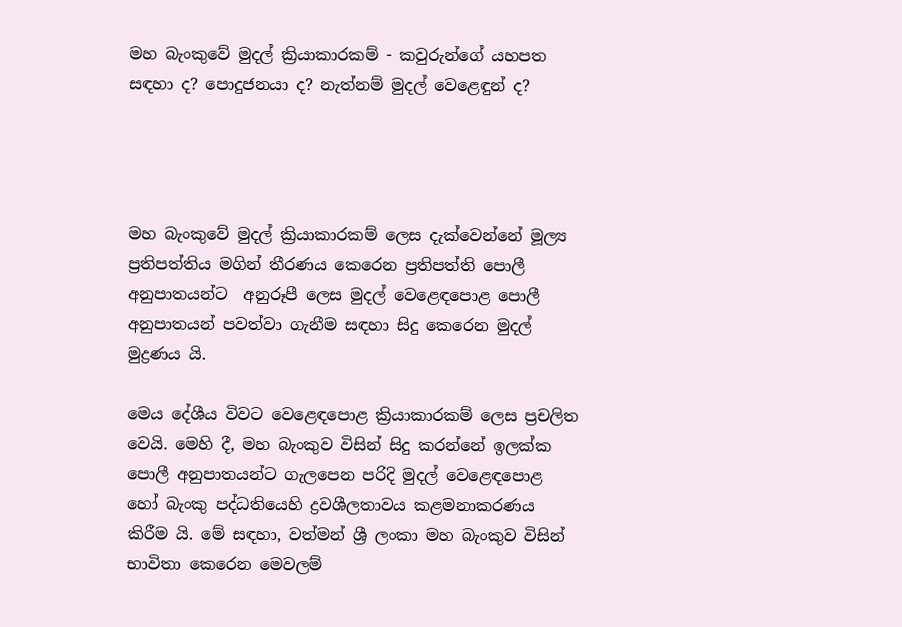මහ බැංකුවේ මුදල් ක්‍රියාකාරකම් - කවුරුන්ගේ යහපත සඳහා ද? පොදුජනයා ද? නැත්නම් මුදල් වෙළෙඳුන් ද?




මහ බැංකුවේ මුදල් ක්‍රියාකාරකම් ලෙස දැක්වෙන්නේ මූල්‍ය ප්‍රතිපත්තිය මගින් තීරණය කෙරෙන ප්‍රතිපත්ති පොලී අනුපාතයන්ට  අනුරූපී ලෙස මුදල් වෙළෙඳපොළ පොලී අනුපාතයන් පවත්වා ගැනීම සඳහා සිදු කෙරෙන මුදල් මුද්‍රණය යි.

මෙය දේශීය විවට වෙළෙඳපොළ ක්‍රියාකාරකම් ලෙස ප්‍රචලිත වෙයි. මෙහි දී, මහ බැංකුව විසින් සිදු කරන්නේ ඉලක්ක පොලී අනුපාතයන්ට ගැලපෙන පරිදි මුදල් වෙළෙඳපොළ හෝ බැංකු පද්ධතියෙහි ද්‍රවශීලතාවය කළමනාකරණය කිරීම යි. මේ සඳහා, වත්මන් ශ්‍රී ලංකා මහ බැංකුව විසින් භාවිතා කෙරෙන මෙවලම්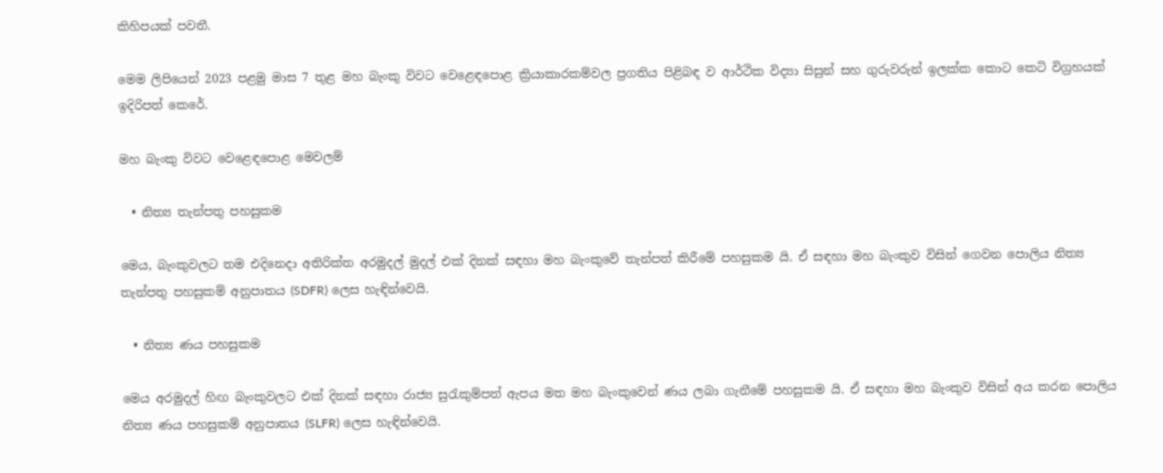කිහිපයක් පවතී.

මෙම ලිපියෙන් 2023 පළමු මාස 7 තුළ මහ බැංකු විවට වෙළෙඳපොළ ක්‍රියාකාරකම්වල ප්‍රගතිය පිළිබඳ ව ආර්ථික විද්‍යා සිසුන් සහ ගුරුවරුන් ඉලක්ක කොට කෙටි විග්‍රහයක් ඉදිරිපත් කෙරේ.

මහ බැංකු විවට වෙළෙඳපොළ මෙවලම්

  • නිත්‍ය තැන්පතු පහසුකම

මෙය, බැංකුවලට තම එදිනෙදා අතිරික්ත අරමුදල් මුදල් එක් දිනක් සඳහා මහ බැංකුවේ තැන්පත් කිරීමේ පහසුකම යි. ඒ සඳහා මහ බැංකුව විසින් ගෙවන පොලිය නිත්‍ය තැන්පතු පහසුකම් අනුපාතය (SDFR) ලෙස හැඳින්වෙයි.

  • නිත්‍ය ණය පහසුකම

මෙය අරමුදල් හිඟ බැංකුවලට එක් දිනක් සඳහා රාජ්‍ය සුරැකුම්පත් ඇපය මත මහ බැංකුවෙන් ණය ලබා ගැනීමේ පහසුකම යි. ඒ සඳහා මහ බැංකුව විසින් අය කරන පොලිය නිත්‍ය ණය පහසුකම් අනුපාතය (SLFR) ලෙස හැඳින්වෙයි.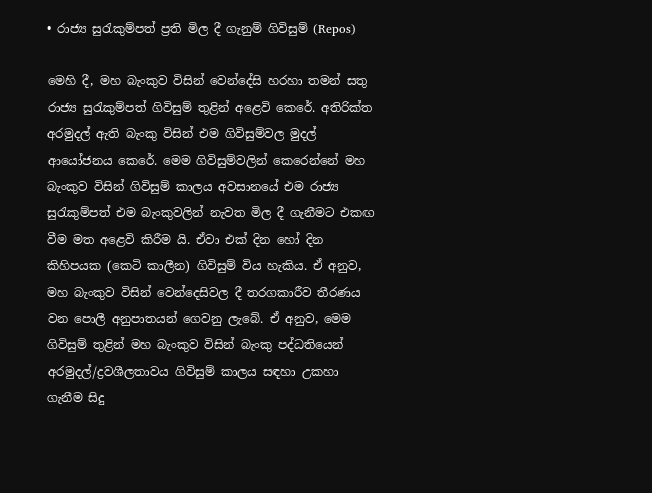• රාජ්‍ය සුරැකුම්පත් ප්‍රති මිල දී ගැනුම් ගිවිසුම් (Repos)

මෙහි දී, මහ බැංකුව විසින් වෙන්දේසි හරහා තමන් සතු රාජ්‍ය සුරැකුම්පත් ගිවිසුම් තුළින් අළෙවි කෙරේ. අතිරික්ත අරමුදල් ඇති බැංකු විසින් එම ගිවිසුම්වල මුදල් ආයෝජනය කෙරේ. මෙම ගිවිසුම්වලින් කෙරෙන්නේ මහ බැංකුව විසින් ගිවිසුම් කාලය අවසානයේ එම රාජ්‍ය සුරැකුම්පත් එම බැංකුවලින් නැවත මිල දී ගැනීමට එකඟ වීම මත අළෙවි කිරීම යි. ඒවා එක් දින හෝ දින කිහිපයක (කෙටි කාලීන) ගිවිසුම් විය හැකිය. ඒ අනුව, මහ බැංකුව විසින් වෙන්දෙසිවල දී තරගකාරීව තීරණය වන පොලී අනුපාතයන් ගෙවනු ලැබේ. ඒ අනුව, මෙම ගිවිසුම් තුළින් මහ බැංකුව විසින් බැංකු පද්ධතියෙන් අරමුදල්/ද්‍රවශීලතාවය ගිවිසුම් කාලය සඳහා උකහා ගැනීම සිදු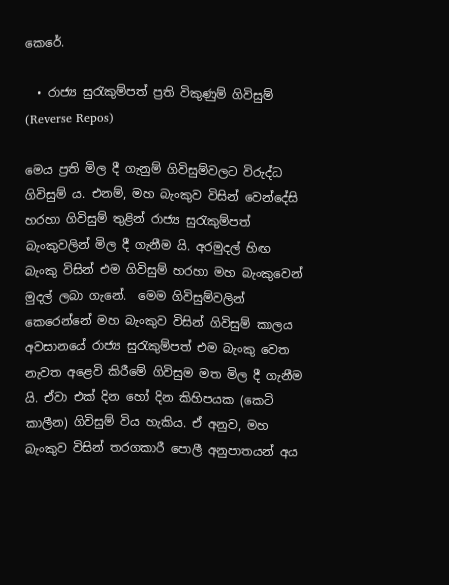කෙරේ.

  • රාජ්‍ය සුරැකුම්පත් ප්‍රති විකුණුම් ගිවිසුම් (Reverse Repos)

මෙය ප්‍රති මිල දී ගැනුම් ගිවිසුම්වලට විරුද්ධ ගිවිසුම් ය. එනම්, මහ බැංකුව විසින් වෙන්දේසි හරහා ගිවිසුම් තුළින් රාජ්‍ය සුරැකුම්පත්  බැංකුවලින් මිල දී ගැනීම යි. අරමුදල් හිඟ බැංකු විසින් එම ගිවිසුම් හරහා මහ බැංකුවෙන් මුදල් ලබා ගැනේ.  මෙම ගිවිසුම්වලින් කෙරෙන්නේ මහ බැංකුව විසින් ගිවිසුම් කාලය අවසානයේ රාජ්‍ය සුරැකුම්පත් එම බැංකු වෙත නැවත අළෙවි කිරීමේ ගිවිසුම මත මිල දී ගැනීම යි. ඒවා එක් දින හෝ දින කිහිපයක (කෙටි කාලීන) ගිවිසුම් විය හැකිය. ඒ අනුව, මහ බැංකුව විසින් තරගකාරී පොලී අනුපාතයන් අය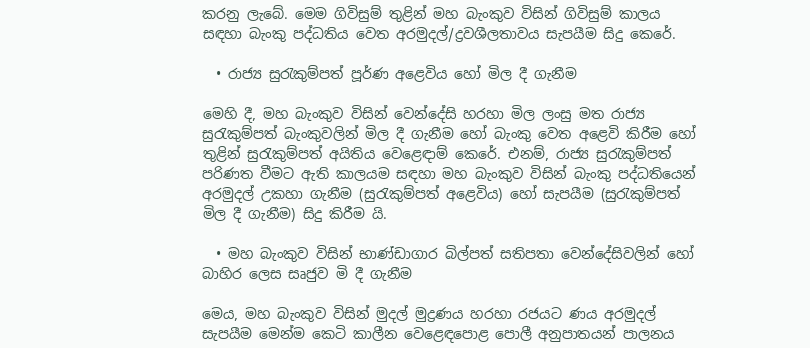කරනු ලැබේ. මෙම ගිවිසුම් තුළින් මහ බැංකුව විසින් ගිවිසුම් කාලය සඳහා බැංකු පද්ධතිය වෙත අරමුදල්/ද්‍රවශීලතාවය සැපයීම සිදු කෙරේ.

  • රාජ්‍ය සුරැකුම්පත් පූර්ණ අළෙවිය හෝ මිල දී ගැනීම

මෙහි දී, මහ බැංකුව විසින් වෙන්දේසි හරහා මිල ලංසු මත රාජ්‍ය සුරැකුම්පත් බැංකුවලින් මිල දී ගැනීම හෝ බැංකු වෙත අළෙවි කිරීම හෝ තුළින් සුරැකුම්පත් අයිතිය වෙළෙඳාම් කෙරේ. එනම්, රාජ්‍ය සුරැකුම්පත් පරිණත වීමට ඇති කාලයම සඳහා මහ බැංකුව විසින් බැංකු පද්ධතියෙන් අරමුදල් උකහා ගැනීම (සුරැකුම්පත් අළෙවිය) හෝ සැපයීම (සුරැකුම්පත් මිල දී ගැනීම) සිදු කිරීම යි.

  • මහ බැංකුව විසින් භාණ්ඩාගාර බිල්පත් සතිපතා වෙන්දේසිවලින් හෝ බාහිර ලෙස සෘජුව මි දී ගැනීම

මෙය, මහ බැංකුව විසින් මුදල් මුද්‍රණය හරහා රජයට ණය අරමුදල් සැපයීම මෙන්ම කෙටි කාලීන වෙළෙඳපොළ පොලී අනුපාතයන් පාලනය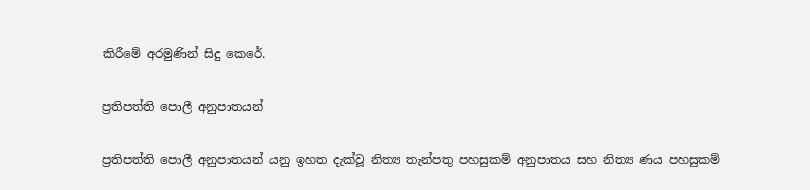කිරීමේ අරමුණින් සිදු කෙරේ.

ප්‍රතිපත්ති පොලී අනුපාතයන්

ප්‍රතිපත්ති පොලී අනුපාතයන් යනු ඉහත දැක්වූ නිත්‍ය තැන්පතු පහසුකම් අනුපාතය සහ නිත්‍ය ණය පහසුකම්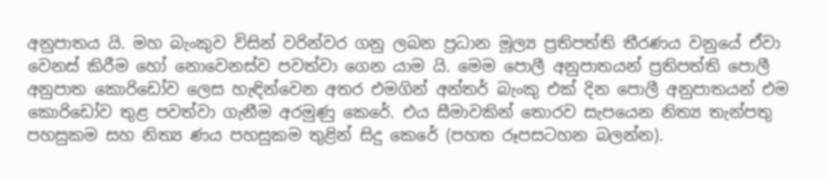අනුපාතය යි. මහ බැංකුව විසින් වරින්වර ගනු ලබන ප්‍රධාන මූල්‍ය ප්‍රතිපත්ති තීරණය වනුයේ ඒවා වෙනස් කිරීම හෝ නොවෙනස්ව පවත්වා ගෙන යාම යි. මෙම පොලී අනුපාතයන් ප්‍රතිපත්ති පොලී අනුපාත කොරිඩෝව ලෙස හැඳින්වෙන අතර එමගින් අන්තර් බැංකු එක් දින පොලී අනුපාතයන් එම කොරිඩෝව තුළ පවත්වා ගැනීම අරමුණු කෙරේ. එය සීමාවකින් තොරව සැපයෙන නිත්‍ය තැන්පතු පහසුකම සහ නිත්‍ය ණය පහසුකම තුළින් සිදු කෙරේ (පහත රූපසටහන බලන්න).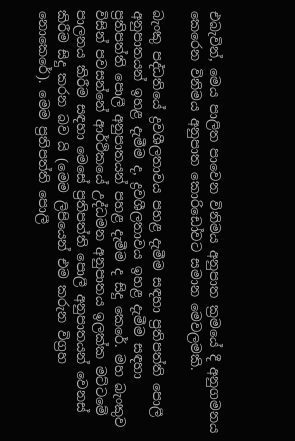එබැවින්, මෙය පාලිත පාවෙන විනිමය අනුපාත ක්‍රමයේ දී අනුගමනය කෙරෙන විනිමය අනුපාත කොරිඩෝවට සමාන මෙවලමකි.

බැංකු පද්ධතියේ ද්‍රවශීලතාවය පහළ දැමීම සඳහා ප්‍රතිපත්ති පොලී අනුපාතයන් ඉහළ දැමීම ද, ද්‍රවශීලතාවය ඉහළ දැමීම සඳහා ප්‍රතිපත්ති පොලී අනුපාතයන් පහළ දැමීම ද සිදු කෙරේ. මහ බැංකුව විසින් පවසන්නේ ආර්ථිකයේ උද්ධමන අනුපාතය ඉලක්ක මට්ටමේ පාලනය කිරීම සඳහා මෙසේ ප්‍රතිපත්ති පොලී අනුපාතයන් වෙනස් කිරීම සිදු කරන බව යි (මෙම ලිපියෙන් එම කරුන විග්‍රහ නොකෙරේ). මෙම ප්‍රතිපත්ති පොලී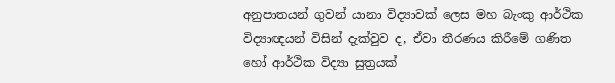අනුපාතයන් ගුවන් යානා විද්‍යාවක් ලෙස මහ බැංකු ආර්ථික විද්‍යාඥයන් විසින් දැක්වුව ද, ඒවා තීරණය කිරීමේ ගණිත හෝ ආර්ථික විද්‍යා සුත්‍රයක්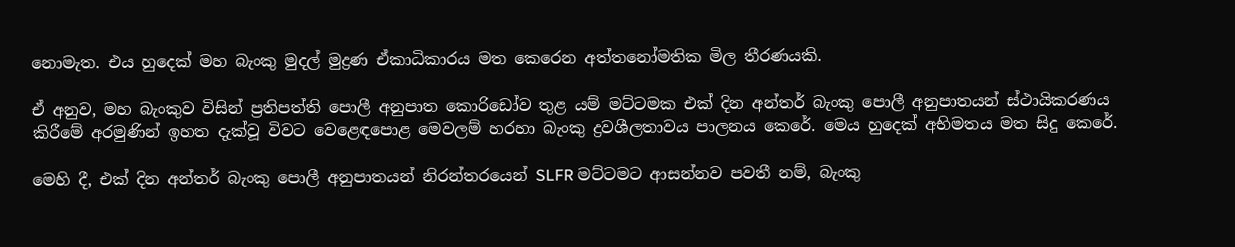නොමැත. එය හුදෙක් මහ බැංකු මුදල් මුද්‍රණ ඒකාධිකාරය මත කෙරෙන අත්තනෝමතික මිල තීරණයකි.

ඒ අනුව, මහ බැංකුව විසින් ප්‍රතිපත්ති පොලී අනුපාත කොරිඩෝව තුළ යම් මට්ටමක එක් දින අන්තර් බැංකු පොලී අනුපාතයන් ස්ථායිකරණය කිරීමේ අරමුණින් ඉහත දැක්වූ විවට වෙළෙඳපොළ මෙවලම් හරහා බැංකු ද්‍රවශීලතාවය පාලනය කෙරේ. මෙය හුදෙක් අභිමතය මත සිදු කෙරේ.

මෙහි දී, එක් දින අන්තර් බැංකු පොලී අනුපාතයන් නිරන්තරයෙන් SLFR මට්ටමට ආසන්නව පවතී නම්, බැංකු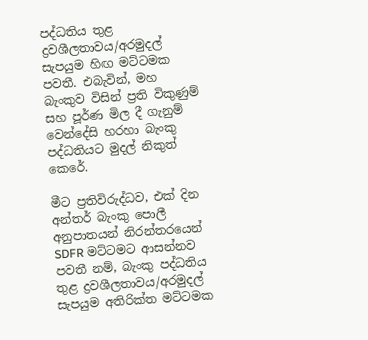පද්ධතිය තුළ ද්‍රවශීලතාවය/අරමුදල් සැපයුම හිඟ මට්ටමක පවතී. එබැවින්, මහ බැංකුව විසින් ප්‍රති විකුණුම් සහ පූර්ණ මිල දී ගැනුම් වෙන්දේසි හරහා බැංකු පද්ධතියට මුදල් නිකුත් කෙරේ.

මීට ප්‍රතිවිරුද්ධව, එක් දින අන්තර් බැංකු පොලී අනුපාතයන් නිරන්තරයෙන් SDFR මට්ටමට ආසන්නව පවතී නම්, බැංකු පද්ධතිය තුළ ද්‍රවශීලතාවය/අරමුදල් සැපයුම අතිරික්ත මට්ටමක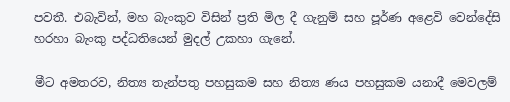පවතී. එබැවින්, මහ බැංකුව විසින් ප්‍රති මිල දී ගැනුම් සහ පූර්ණ අළෙවි වෙන්දේසි හරහා බැංකු පද්ධතියෙන් මුදල් උකහා ගැනේ.

මීට අමතරව, නිත්‍ය තැන්පතු පහසුකම සහ නිත්‍ය ණය පහසුකම යනාදී මෙවලම්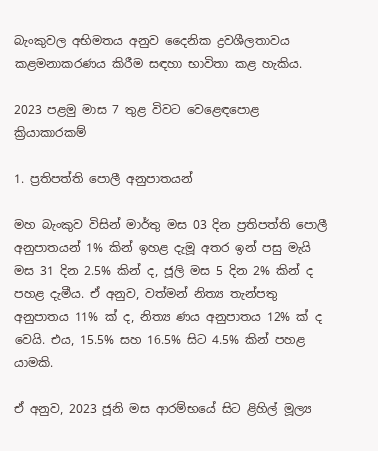බැංකුවල අභිමතය අනුව දෛනික ද්‍රවශීලතාවය කළමනාකරණය කිරීම සඳහා භාවිතා කළ හැකිය.

2023 පළමු මාස 7 තුළ විවට වෙළෙඳපොළ ක්‍රියාකාරකම්

1. ප්‍රතිපත්ති පොලී අනුපාතයන්

මහ බැංකුව විසින් මාර්තු මස 03 දින ප්‍රතිපත්ති පොලී අනුපාතයන් 1% කින් ඉහළ දැමූ අතර ඉන් පසු මැයි මස 31 දින 2.5% කින් ද, ජූලි මස 5 දින 2% කින් ද පහළ දැමීය. ඒ අනුව, වත්මන් නිත්‍ය තැන්පතු අනුපාතය 11% ක් ද, නිත්‍ය ණය අනුපාතය 12% ක් ද වෙයි. එය, 15.5% සහ 16.5% සිට 4.5% කින් පහළ යාමකි.

ඒ අනුව, 2023 ජූනි මස ආරම්භයේ සිට ළිහිල් මූල්‍ය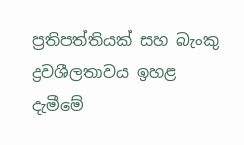ප්‍රතිපත්තියක් සහ බැංකු ද්‍රවශීලතාවය ඉහළ දැමීමේ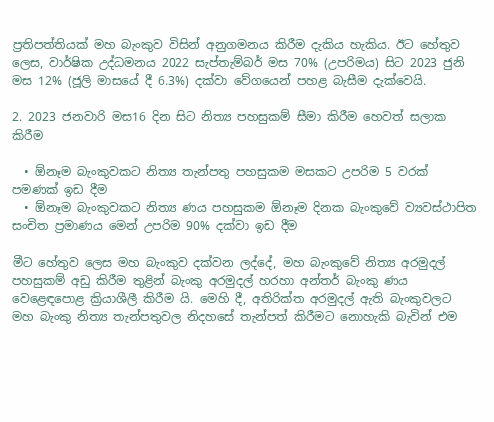ප්‍රතිපත්තියක් මහ බැංකුව විසින් අනුගමනය කිරීම දැකිය හැකිය. ඊට හේතුව ලෙස, වාර්ෂික උද්ධමනය 2022 සැප්තැම්බර් මස 70% (උපරිමය) සිට 2023 ජුනි මස 12% (ජූලි මාසයේ දී 6.3%) දක්වා වේගයෙන් පහළ බැසීම දැක්වෙයි.

2. 2023 ජනවාරි මස16 දින සිට නිත්‍ය පහසුකම් සීමා කිරීම හෙවත් සලාක කිරීම

  • ඕනෑම බැංකුවකට නිත්‍ය තැන්පතු පහසුකම මසකට උපරිම 5 වරක් පමණක් ඉඩ දීම
  • ඕනෑම බැංකුවකට නිත්‍ය ණය පහසුකම ඕනෑම දිනක බැංකුවේ ව්‍යවස්ථාපිත සංචිත ප්‍රමාණය මෙන් උපරිම 90% දක්වා ඉඩ දීම

මීට හේතුව ලෙස මහ බැංකුව දක්වන ලද්දේ, මහ බැංකුවේ නිත්‍ය අරමුදල් පහසුකම් අඩු කිරීම තුළින් බැංකු අරමුදල් හරහා අන්තර් බැංකු ණය වෙළෙඳපොළ ක්‍රියාශීලී කිරීම යි. මෙහි දී, අතිරික්ත අරමුදල් ඇති බැංකුවලට මහ බැංකු නිත්‍ය තැන්පතුවල නිදහසේ තැන්පත් කිරීමට නොහැකි බැවින් එම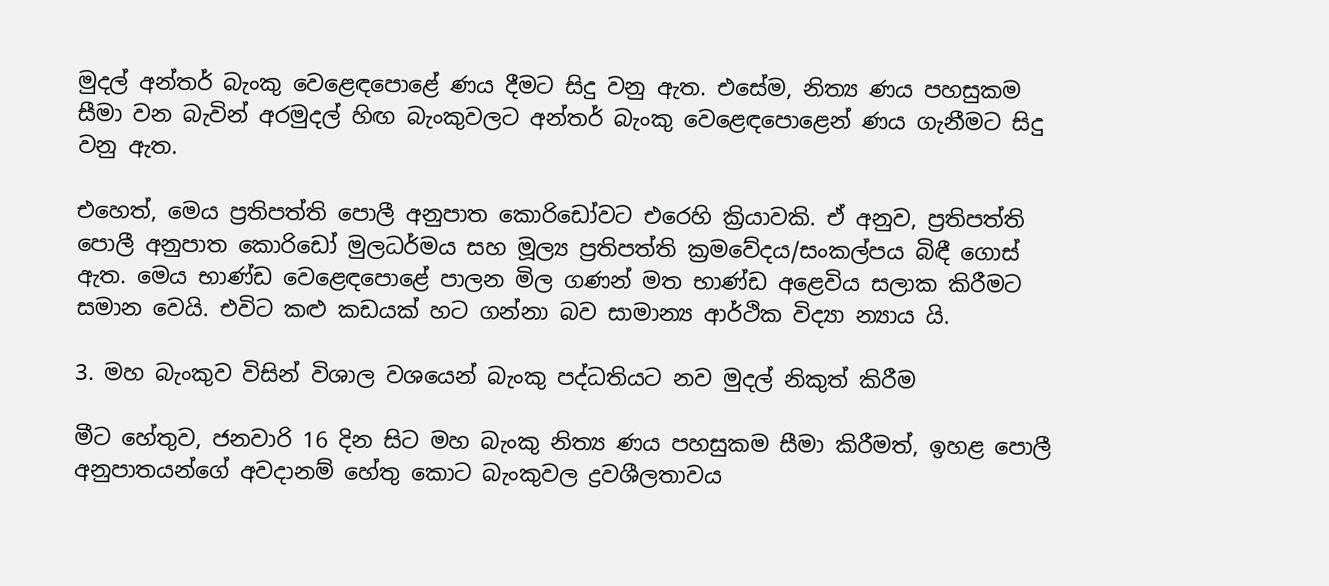මුදල් අන්තර් බැංකු වෙළෙඳපොළේ ණය දීමට සිදු වනු ඇත. එසේම, නිත්‍ය ණය පහසුකම සීමා වන බැවින් අරමුදල් හිඟ බැංකුවලට අන්තර් බැංකු වෙළෙඳපොළෙන් ණය ගැනීමට සිදු වනු ඇත.

එහෙත්, මෙය ප්‍රතිපත්ති පොලී අනුපාත කොරිඩෝවට එරෙහි ක්‍රියාවකි. ඒ අනුව, ප්‍රතිපත්ති පොලී අනුපාත කොරිඩෝ මුලධර්මය සහ මූල්‍ය ප්‍රතිපත්ති ක්‍රමවේදය/සංකල්පය බිඳී ගොස් ඇත. මෙය භාණ්ඩ වෙළෙඳපොළේ පාලන මිල ගණන් මත භාණ්ඩ අළෙවිය සලාක කිරීමට සමාන වෙයි. එවිට කළු කඩයක් හට ගන්නා බව සාමාන්‍ය ආර්ථික විද්‍යා න්‍යාය යි.

3. මහ බැංකුව විසින් විශාල වශයෙන් බැංකු පද්ධතියට නව මුදල් නිකුත් කිරීම

මීට හේතුව, ජනවාරි 16 දින සිට මහ බැංකු නිත්‍ය ණය පහසුකම සීමා කිරීමත්, ඉහළ පොලී අනුපාතයන්ගේ අවදානම් හේතු කොට බැංකුවල ද්‍රවශීලතාවය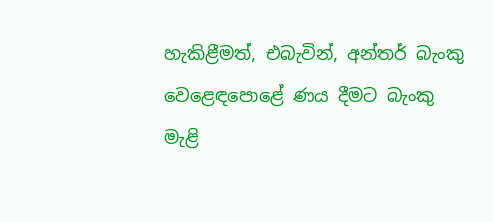හැකිළීමත්, එබැවින්, අන්තර් බැංකු වෙළෙඳපොළේ ණය දීමට බැංකු මැළි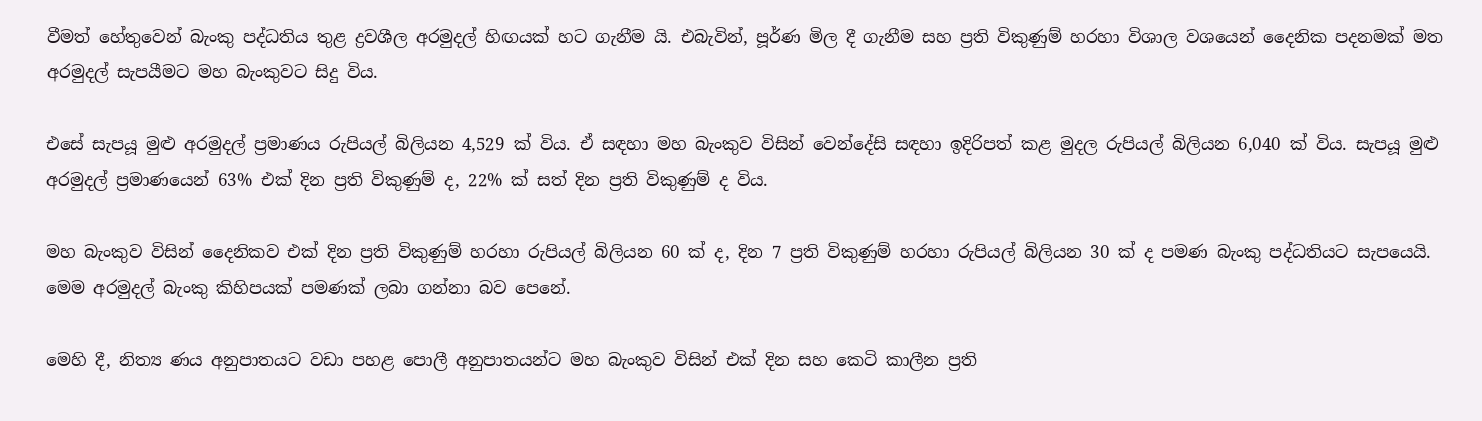වීමත් හේතුවෙන් බැංකු පද්ධතිය තුළ ද්‍රවශීල අරමුදල් හිඟයක් හට ගැනීම යි. එබැවින්, පූර්ණ මිල දී ගැනීම සහ ප්‍රති විකුණුම් හරහා විශාල වශයෙන් දෛනික පදනමක් මත අරමුදල් සැපයීමට මහ බැංකුවට සිදු විය.

එසේ සැපයූ මුළු අරමුදල් ප්‍රමාණය රුපියල් බිලියන 4,529 ක් විය. ඒ සඳහා මහ බැංකුව විසින් වෙන්දේසි සඳහා ඉදිරිපත් කළ මුදල රුපියල් බිලියන 6,040 ක් විය. සැපයූ මුළු අරමුදල් ප්‍රමාණයෙන් 63% එක් දින ප්‍රති විකුණුම් ද, 22% ක් සත් දින ප්‍රති විකුණුම් ද විය.

මහ බැංකුව විසින් දෛනිකව එක් දින ප්‍රති විකුණුම් හරහා රුපියල් බිලියන 60 ක් ද, දින 7 ප්‍රති විකුණුම් හරහා රුපියල් බිලියන 30 ක් ද පමණ බැංකු පද්ධතියට සැපයෙයි. මෙම අරමුදල් බැංකු කිහිපයක් පමණක් ලබා ගන්නා බව පෙනේ.

මෙහි දී, නිත්‍ය ණය අනුපාතයට වඩා පහළ පොලී අනුපාතයන්ට මහ බැංකුව විසින් එක් දින සහ කෙටි කාලීන ප්‍රති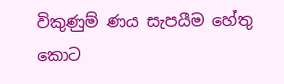විකුණුම් ණය සැපයීම හේතු කොට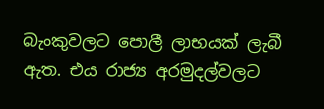බැංකුවලට පොලී ලාභයක් ලැබී ඇත. එය රාජ්‍ය අරමුදල්වලට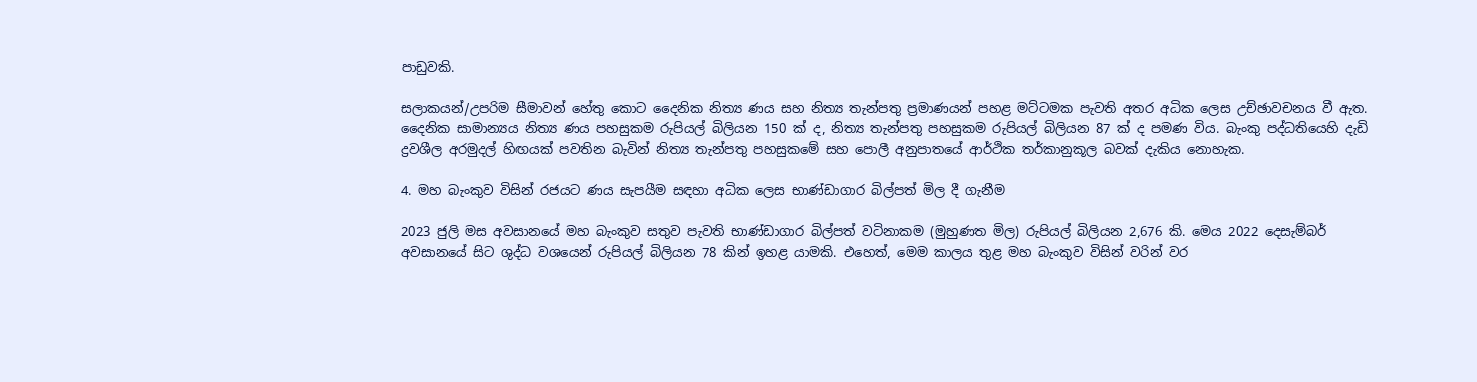පාඩුවකි.

සලාකයන්/උපරිම සීමාවන් හේතු කොට දෛනික නිත්‍ය ණය සහ නිත්‍ය තැන්පතු ප්‍රමාණයන් පහළ මට්ටමක පැවති අතර අධික ලෙස උච්ඡාවචනය වී ඇත. දෛනික සාමාන්‍යය නිත්‍ය ණය පහසුකම රුපියල් බිලියන 150 ක් ද, නිත්‍ය තැන්පතු පහසුකම රුපියල් බිලියන 87 ක් ද පමණ විය. බැංකු පද්ධතියෙහි දැඩි ද්‍රවශීල අරමුදල් හිඟයක් පවතින බැවින් නිත්‍ය තැන්පතු පහසුකමේ සහ පොලී අනුපාතයේ ආර්ථික තර්කානුකූල බවක් දැකිය නොහැක.

4. මහ බැංකුව විසින් රජයට ණය සැපයීම සඳහා අධික ලෙස භාණ්ඩාගාර බිල්පත් මිල දී ගැනීම

2023 ජුලි මස අවසානයේ මහ බැංකුව සතුව පැවති භාණ්ඩාගාර බිල්පත් වටිනාකම (මුහුණත මිල) රුපියල් බිලියන 2,676 කි. මෙය 2022 දෙසැම්බර් අවසානයේ සිට ශුද්ධ වශයෙන් රුපියල් බිලියන 78 කින් ඉහළ යාමකි. එහෙත්, මෙම කාලය තුළ මහ බැංකුව විසින් වරින් වර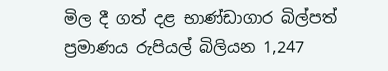මිල දී ගත් දළ භාණ්ඩාගාර බිල්පත් ප්‍රමාණය රුපියල් බිලියන 1,247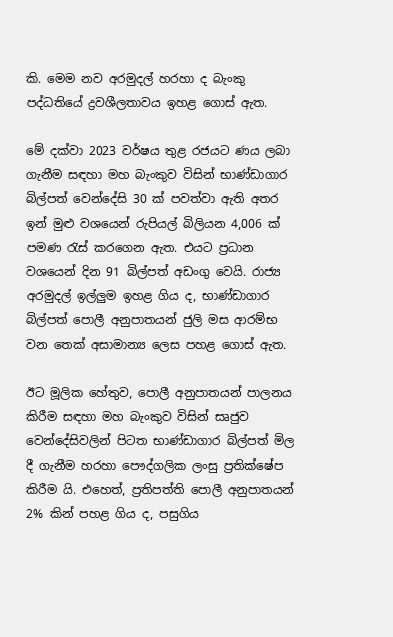කි. මෙම නව අරමුදල් හරහා ද බැංකු පද්ධතියේ ද්‍රවශීලතාවය ඉහළ ගොස් ඇත.

මේ දක්වා 2023 වර්ෂය තුළ රජයට ණය ලබා ගැනීම සඳහා මහ බැංකුව විසින් භාණ්ඩාගාර බිල්පත් වෙන්දේසි 30 ක් පවත්වා ඇති අතර ඉන් මුළු වශයෙන් රුපියල් බිලියන 4,006 ක් පමණ රැස් කරගෙන ඇත. එයට ප්‍රධාන වශයෙන් දින 91 බිල්පත් අඩංගු වෙයි. රාජ්‍ය අරමුදල් ඉල්ලුම ඉහළ ගිය ද, භාණ්ඩාගාර බිල්පත් පොලී අනුපාතයන් ජුලි මස ආරම්භ වන තෙක් අසාමාන්‍ය ලෙස පහළ ගොස් ඇත.

ඊට මූලික හේතුව, පොලී අනුපාතයන් පාලනය කිරීම සඳහා මහ බැංකුව විසින් සෘජුව වෙන්දේසිවලින් පිටත භාණ්ඩාගාර බිල්පත් මිල දී ගැනීම හරහා පෞද්ගලික ලංසු ප්‍රතික්ෂේප කිරීම යි. එහෙත්, ප්‍රතිපත්ති පොලී අනුපාතයන් 2% කින් පහළ ගිය ද, පසුගිය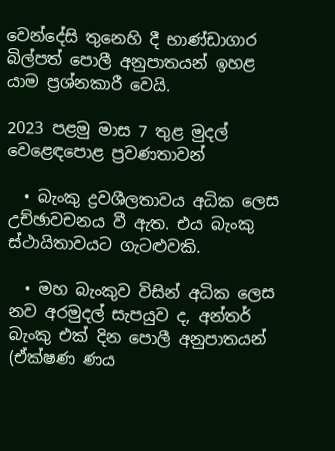වෙන්දේසි තුනෙහි දී භාණ්ඩාගාර බිල්පත් පොලී අනුපාතයන් ඉහළ යාම ප්‍රශ්නකාරී වෙයි.

2023 පළමු මාස 7 තුළ මුදල් වෙළෙඳපොළ ප්‍රවණතාවන්

  • බැංකු ද්‍රවශීලතාවය අධික ලෙස උච්ඡාවචනය වී ඇත. එය බැංකු ස්ථායිතාවයට ගැටළුවකි.

  • මහ බැංකුව විසින් අධික ලෙස නව අරමුදල් සැපයුව ද, අන්තර් බැංකු එක් දින පොලී අනුපාතයන් (ඒක්ෂණ ණය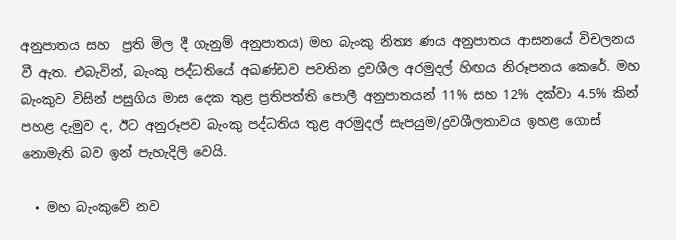අනුපාතය සහ  ප්‍රති මිල දී ගැනුම් අනුපාතය) මහ බැංකු නිත්‍ය ණය අනුපාතය ආසනයේ විචලනය වී ඇත. එබැවින්, බැංකු පද්ධතියේ අඛණ්ඩව පවතින ද්‍රවශීල අරමුදල් හිඟය නිරූපනය කෙරේ. මහ බැංකුව විසින් පසුගිය මාස දෙක තුළ ප්‍රතිපත්ති පොලී අනුපාතයන් 11% සහ 12% දක්වා 4.5% කින් පහළ දැමුව ද, ඊට අනුරූපව බැංකු පද්ධතිය තුළ අරමුදල් සැපයුම/ද්‍රවශීලතාවය ඉහළ ගොස් නොමැති බව ඉන් පැහැදිලි වෙයි.

  • මහ බැංකුවේ නව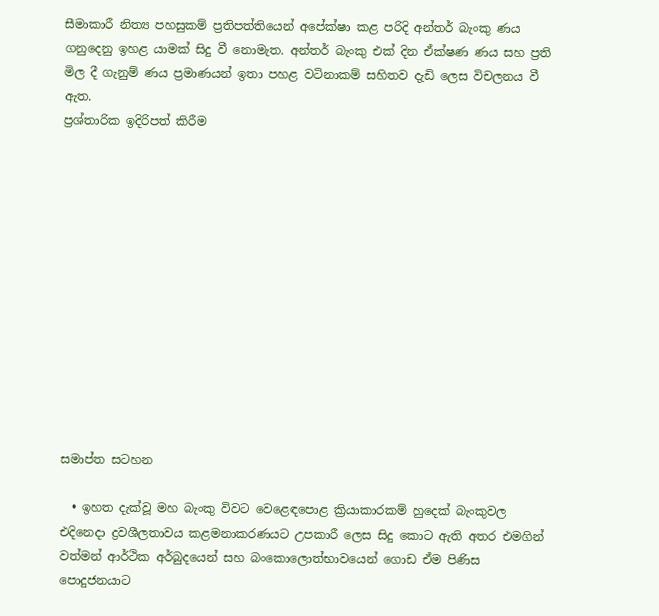සීමාකාරී නිත්‍ය පහසුකම් ප්‍රතිපත්තියෙන් අපේක්ෂා කළ පරිදි අන්තර් බැංකු ණය ගනුදෙනු ඉහළ යාමක් සිදු වී නොමැත. අන්තර් බැංකු එක් දින ඒක්ෂණ ණය සහ ප්‍රති මිල දී ගැනුම් ණය ප්‍රමාණයන් ඉතා පහළ වටිනාකම් සහිතව දැඩි ලෙස විචලනය වී ඇත.
ප්‍රශ්තාරික ඉදිරිපත් කිරීම













සමාප්ත සටහන

  • ඉහත දැක්වූ මහ බැංකු විවට වෙළෙඳපොළ ක්‍රියාකාරකම් හුදෙක් බැංකුවල එදිනෙදා ද්‍රවශීලතාවය කළමනාකරණයට උපකාරී ලෙස සිදු කොට ඇති අතර එමගින් වත්මන් ආර්ථික අර්බුදයෙන් සහ බංකොලොත්භාවයෙන් ගොඩ ඒම පිණිස පොදුජනයාට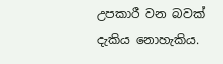උපකාරී වන බවක් දැකිය නොහැකිය.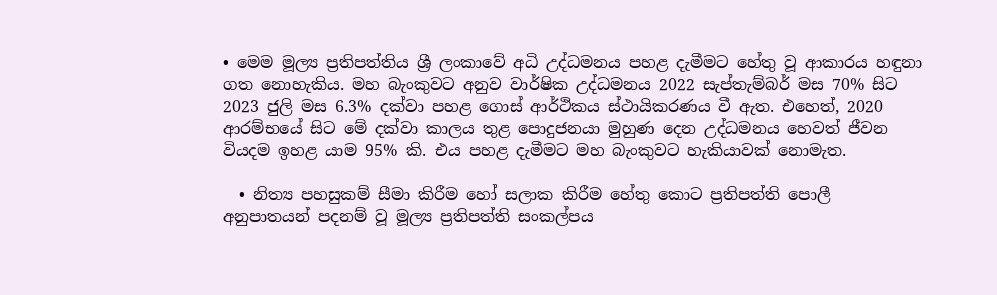• මෙම මූල්‍ය ප්‍රතිපත්තිය ශ්‍රී ලංකාවේ අධි උද්ධමනය පහළ දැමීමට හේතු වූ ආකාරය හඳුනා ගත නොහැකිය. මහ බැංකුවට අනුව වාර්ෂික උද්ධමනය 2022 සැප්තැම්බර් මස 70% සිට 2023 ජුලි මස 6.3% දක්වා පහළ ගොස් ආර්ථිකය ස්ථායිකරණය වී ඇත. එහෙත්, 2020 ආරම්භයේ සිට මේ දක්වා කාලය තුළ පොදුජනයා මුහුණ දෙන උද්ධමනය හෙවත් ජීවන වියදම ඉහළ යාම 95% කි. එය පහළ දැමීමට මහ බැංකුවට හැකියාවක් නොමැත.

  • නිත්‍ය පහසුකම් සීමා කිරීම හෝ සලාක කිරීම හේතු කොට ප්‍රතිපත්ති පොලී අනුපාතයන් පදනම් වූ මූල්‍ය ප්‍රතිපත්ති සංකල්පය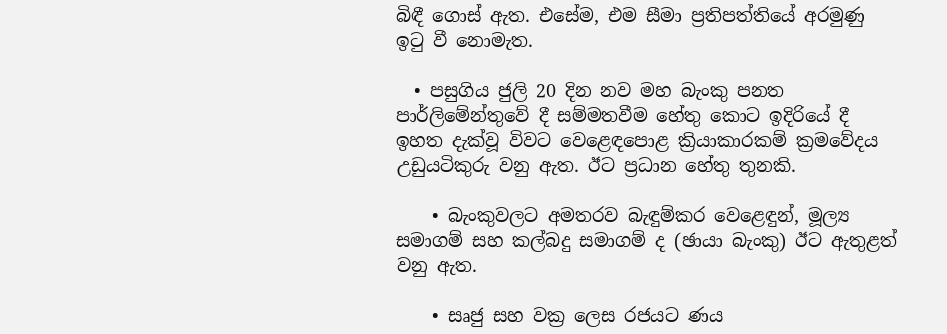බිඳී ගොස් ඇත. එසේම, එම සීමා ප්‍රතිපත්තියේ අරමුණු ඉටු වී නොමැත.

  • පසුගිය ජුලි 20 දින නව මහ බැංකු පනත පාර්ලිමේන්තුවේ දී සම්මතවීම හේතු කොට ඉදිරියේ දී ඉහත දැක්වූ විවට වෙළෙඳපොළ ක්‍රියාකාරකම් ක්‍රමවේදය උඩුයටිකුරු වනු ඇත. ඊට ප්‍රධාන හේතු තුනකි.

    • බැංකුවලට අමතරව බැඳුම්කර වෙළෙඳුන්, මූල්‍ය සමාගම් සහ කල්බදු සමාගම් ද (ඡායා බැංකු) ඊට ඇතුළත් වනු ඇත.

    • සෘජු සහ වක්‍ර ලෙස රජයට ණය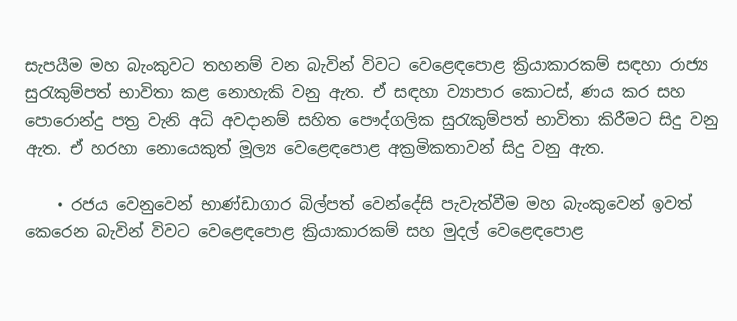සැපයීම මහ බැංකුවට තහනම් වන බැවින් විවට වෙළෙඳපොළ ක්‍රියාකාරකම් සඳහා රාජ්‍ය සුරැකුම්පත් භාවිතා කළ නොහැකි වනු ඇත. ඒ සඳහා ව්‍යාපාර කොටස්, ණය කර සහ පොරොන්දු පත්‍ර වැනි අධි අවදානම් සහිත පෞද්ගලික සුරැකුම්පත් භාවිතා කිරීමට සිදු වනු ඇත. ඒ හරහා නොයෙකුත් මූල්‍ය වෙළෙඳපොළ අක්‍රමිකතාවන් සිදු වනු ඇත.

    • රජය වෙනුවෙන් භාණ්ඩාගාර බිල්පත් වෙන්දේසි පැවැත්වීම මහ බැංකුවෙන් ඉවත් කෙරෙන බැවින් විවට වෙළෙඳපොළ ක්‍රියාකාරකම් සහ මුදල් වෙළෙඳපොළ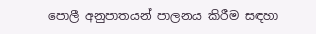පොලී අනුපාතයන් පාලනය කිරීම සඳහා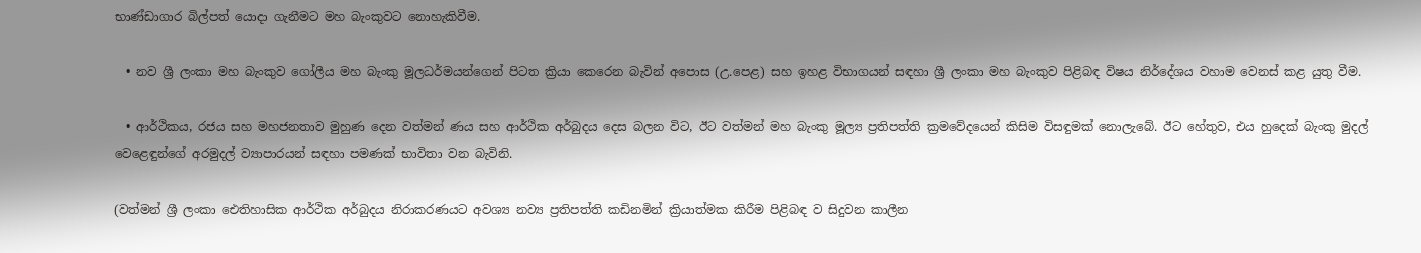භාණ්ඩාගාර බිල්පත් යොදා ගැනීමට මහ බැංකුවට නොහැකිවීම.

  • නව ශ්‍රී ලංකා මහ බැංකුව ගෝලීය මහ බැංකු මූලධර්මයන්ගෙන් පිටත ක්‍රියා කෙරෙන බැවින් අපොස (උ.පෙළ) සහ ඉහළ විභාගයන් සඳහා ශ්‍රී ලංකා මහ බැංකුව පිළිබඳ විෂය නිර්දේශය වහාම වෙනස් කළ යුතු වීම.

  • ආර්ථිකය, රජය සහ මහජනතාව මුහුණ දෙන වත්මන් ණය සහ ආර්ථික අර්බුදය දෙස බලන විට, ඊට වත්මන් මහ බැංකු මූල්‍ය ප්‍රතිපත්ති ක්‍රමවේදයෙන් කිසිම විසඳුමක් නොලැබේ. ඊට හේතුව, එය හුදෙක් බැංකු මුදල් වෙළෙඳුන්ගේ අරමුදල් ව්‍යාපාරයන් සඳහා පමණක් භාවිතා වන බැවිනි.

(වත්මන් ශ්‍රී ලංකා ඓතිහාසික ආර්ථික අර්බුදය නිරාකරණයට අවශ්‍ය නව්‍ය ප්‍රතිපත්ති කඩිනමින් ක්‍රියාත්මක කිරීම පිළිබඳ ව සිදුවන කාලීන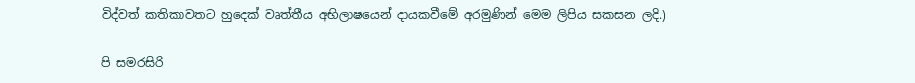විද්වත් කතිකාවතට හුදෙක් වෘත්තීය අභිලාෂයෙන් දායකවීමේ අරමුණින් මෙම ලිපිය සකසන ලදි.)

පි සමරසිරි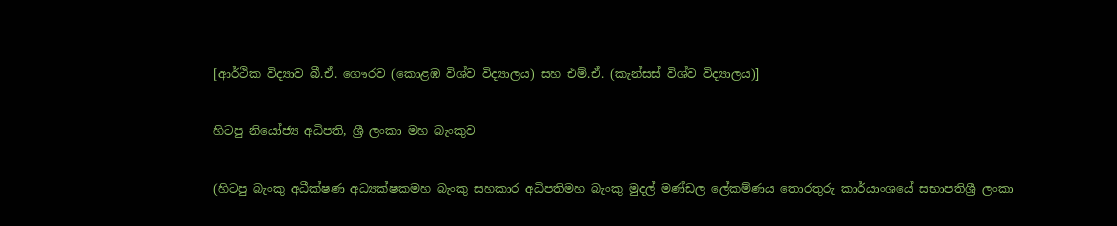[ආර්ථික විද්‍යාව බී.ඒ. ගෞරව (කොළඹ විශ්ව විද්‍යාලය) සහ එම්.ඒ. (කැන්සස් විශ්ව විද්‍යාලය)]

හිටපු නියෝජ්‍ය අධිපති, ශ්‍රී ලංකා මහ බැංකුව

(හිටපු බැංකු අධීක්ෂණ අධ්‍යක්ෂකමහ බැංකු සහකාර අධිපතිමහ බැංකු මුදල් මණ්ඩල ලේකම්ණය තොරතුරු කාර්යාංශයේ සභාපතිශ්‍රී ලංකා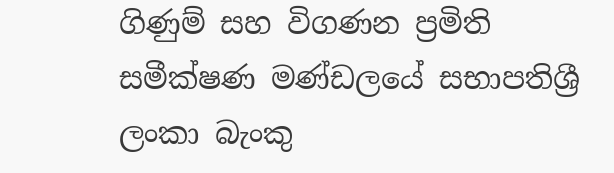ගිණුම් සහ විගණන ප්‍රමිති සමීක්ෂණ මණ්ඩලයේ සභාපතිශ්‍රී ලංකා බැංකු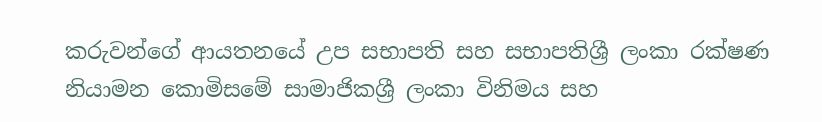කරුවන්ගේ ආයතනයේ උප සභාපති සහ සභාපතිශ්‍රී ලංකා රක්ෂණ නියාමන කොමිසමේ සාමාජිකශ්‍රී ලංකා විනිමය සහ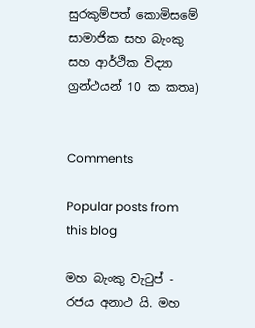සුරකුම්පත් කොමිසමේ සාමාජික සහ බැංකු සහ ආර්ථික විද්‍යා ග්‍රන්ථයන් 10 ක කතෘ)


Comments

Popular posts from this blog

මහ බැංකු වැටුප් - රජය අනාථ යි. මහ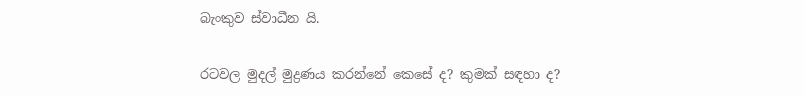බැංකුව ස්වාධීන යි.

රටවල මුදල් මුද්‍රණය කරන්නේ කෙසේ ද? කුමක් සඳහා ද?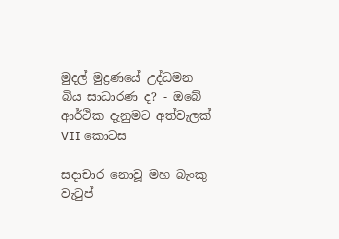මුදල් මුද්‍රණයේ උද්ධමන බිය සාධාරණ ද? - ඔබේ ආර්ථික දැනුමට අත්වැලක් VII කොටස

සදාචාර නොවූ මහ බැංකු වැටුප්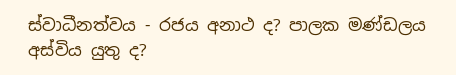ස්වාධීනත්වය - රජය අනාථ ද? පාලක මණ්ඩලය අස්විය යුතු ද?